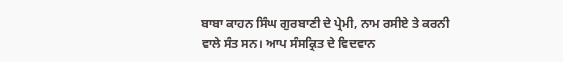ਬਾਬਾ ਕਾਹਨ ਸਿੰਘ ਗੁਰਬਾਣੀ ਦੇ ਪ੍ਰੇਮੀ, ਨਾਮ ਰਸੀਏ ਤੇ ਕਰਨੀ ਵਾਲੇ ਸੰਤ ਸਨ। ਆਪ ਸੰਸਕ੍ਰਿਤ ਦੇ ਵਿਦਵਾਨ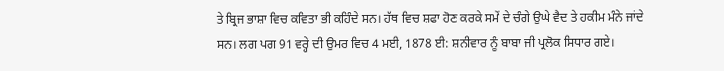ਤੇ ਬ੍ਰਿਜ ਭਾਸ਼ਾ ਵਿਚ ਕਵਿਤਾ ਭੀ ਕਹਿੰਦੇ ਸਨ। ਹੱਥ ਵਿਚ ਸ਼ਫਾ ਹੋਣ ਕਰਕੇ ਸਮੇਂ ਦੇ ਚੰਗੇ ਉਘੇ ਵੈਦ ਤੇ ਹਕੀਮ ਮੰਨੇ ਜਾਂਦੇ ਸਨ। ਲਗ ਪਗ 91 ਵਰ੍ਹੇ ਦੀ ਉਮਰ ਵਿਚ 4 ਮਈ, 1878 ਈ: ਸ਼ਨੀਵਾਰ ਨੂੰ ਬਾਬਾ ਜੀ ਪ੍ਰਲੋਕ ਸਿਧਾਰ ਗਏ।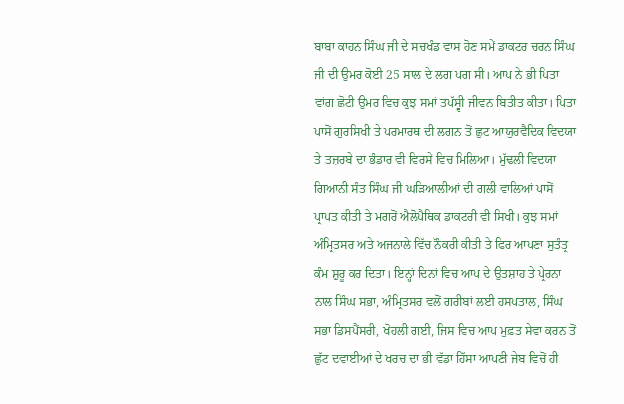ਬਾਬਾ ਕਾਹਨ ਸਿੰਘ ਜੀ ਦੇ ਸਚਖੰਡ ਵਾਸ ਹੋਣ ਸਮੇਂ ਡਾਕਟਰ ਚਰਨ ਸਿੰਘ ਜੀ ਦੀ ਉਮਰ ਕੋਈ 25 ਸਾਲ ਦੇ ਲਗ ਪਗ ਸੀ। ਆਪ ਨੇ ਭੀ ਪਿਤਾ ਵਾਂਗ ਛੋਟੀ ਉਮਰ ਵਿਚ ਕੁਝ ਸਮਾਂ ਤਪੱਸ੍ਵੀ ਜੀਵਨ ਬਿਤੀਤ ਕੀਤਾ। ਪਿਤਾ ਪਾਸੋਂ ਗੁਰਸਿਖੀ ਤੇ ਪਰਮਾਰਥ ਦੀ ਲਗਨ ਤੋਂ ਛੁਟ ਆਯੁਰਵੈਦਿਕ ਵਿਦਯਾ ਤੇ ਤਜ਼ਰਬੇ ਦਾ ਭੰਡਾਰ ਵੀ ਵਿਰਸੇ ਵਿਚ ਮਿਲਿਆ। ਮੁੱਢਲੀ ਵਿਦਯਾ ਗਿਆਨੀ ਸੰਤ ਸਿੰਘ ਜੀ ਘੜਿਆਲੀਆਂ ਦੀ ਗਲੀ ਵਾਲਿਆਂ ਪਾਸੋਂ ਪ੍ਰਾਪਤ ਕੀਤੀ ਤੇ ਮਗਰੋਂ ਐਲੋਪੈਥਿਕ ਡਾਕਟਰੀ ਵੀ ਸਿਖੀ। ਕੁਝ ਸਮਾਂ ਅੰਮ੍ਰਿਤਸਰ ਅਤੇ ਅਜਨਾਲੇ ਵਿੱਚ ਨੌਕਰੀ ਕੀਤੀ ਤੇ ਫਿਰ ਆਪਣਾ ਸੁਤੰਤ੍ਰ ਕੰਮ ਸ਼ੁਰੂ ਕਰ ਦਿਤਾ। ਇਨ੍ਹਾਂ ਦਿਨਾਂ ਵਿਚ ਆਪ ਦੇ ਉਤਸ਼ਾਹ ਤੇ ਪ੍ਰੇਰਨਾ ਨਾਲ ਸਿੰਘ ਸਭਾ, ਅੰਮ੍ਰਿਤਸਰ ਵਲੋਂ ਗਰੀਬਾਂ ਲਈ ਹਸਪਤਾਲ, ਸਿੰਘ ਸਭਾ ਡਿਸਪੈਂਸਰੀ, ਖੋਹਲੀ ਗਈ, ਜਿਸ ਵਿਚ ਆਪ ਮੁਫ਼ਤ ਸੇਵਾ ਕਰਨ ਤੋਂ ਛੁੱਟ ਦਵਾਈਆਂ ਦੇ ਖਰਚ ਦਾ ਭੀ ਵੱਡਾ ਹਿੱਸਾ ਆਪਣੀ ਜੇਬ ਵਿਚੋਂ ਹੀ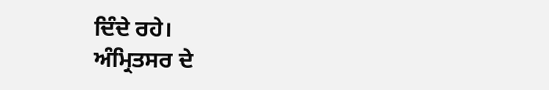ਦਿੰਦੇ ਰਹੇ।
ਅੰਮ੍ਰਿਤਸਰ ਦੇ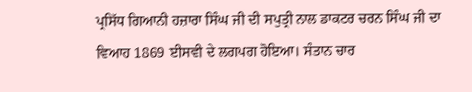ਪ੍ਰਸਿੱਧ ਗਿਆਨੀ ਹਜ਼ਾਰਾ ਸਿੰਘ ਜੀ ਦੀ ਸਪੁਤ੍ਰੀ ਨਾਲ ਡਾਕਟਰ ਚਰਨ ਸਿੰਘ ਜੀ ਦਾ ਵਿਆਹ 1869 ਈਸਵੀ ਦੇ ਲਗਪਗ ਹੋਇਆ। ਸੰਤਾਨ ਚਾਰ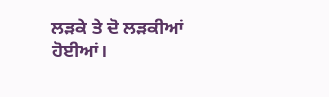ਲੜਕੇ ਤੇ ਦੋ ਲੜਕੀਆਂ ਹੋਈਆਂ।